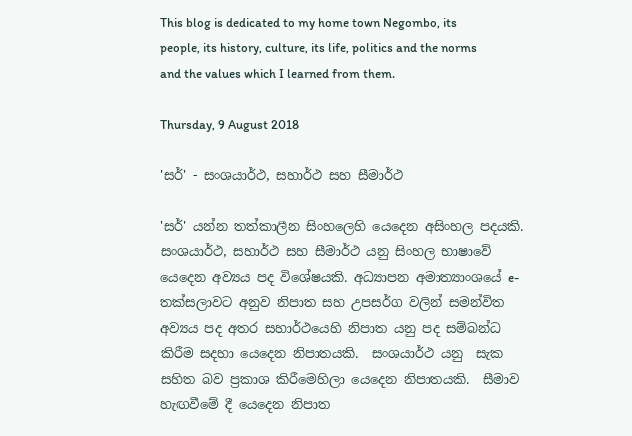This blog is dedicated to my home town Negombo, its people, its history, culture, its life, politics and the norms and the values which I learned from them.

Thursday, 9 August 2018

'සර්' - සංශයාර්ථ, සහාර්ථ සහ සීමාර්ථ

'සර්' යන්න තත්කාලීන සිංහලෙහි යෙදෙන අසිංහල පදයකි. සංශයාර්ථ, සහාර්ථ සහ සීමාර්ථ යනු සිංහල භාෂාවේ යෙදෙන අව්‍යය පද විශේෂයකි. අධ්‍යාපන අමාත්‍යාංශයේ e-තක්සලාවට අනුව නිපාත සහ උපසර්ග වලින් සමන්විත අව්‍යය පද අතර සහාර්ථයෙහි නිපාත යනු පද සම්බන්ධ කිරීම සදහා යෙදෙන නිපාතයකි.  සංශයාර්ථ යනු  සැක සහිත බව ප්‍රකාශ කිරීමෙහිලා යෙදෙන නිපාතයකි.  සීමාව හැඟවීමේ දී යෙදෙන නිපාත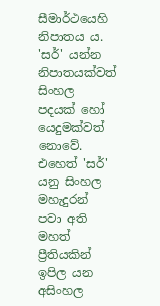සීමාර්ථයෙහි නිපාතය ය. 'සර්' යන්න නිපාතයක්වත් සිංහල පදයක් හෝ යෙදුමක්වත් නොවේ. එහෙත් 'සර්' යනු සිංහල මහැදුරන් පවා අති මහත් ප්‍රීතියකින් ඉපිල යන අසිංහල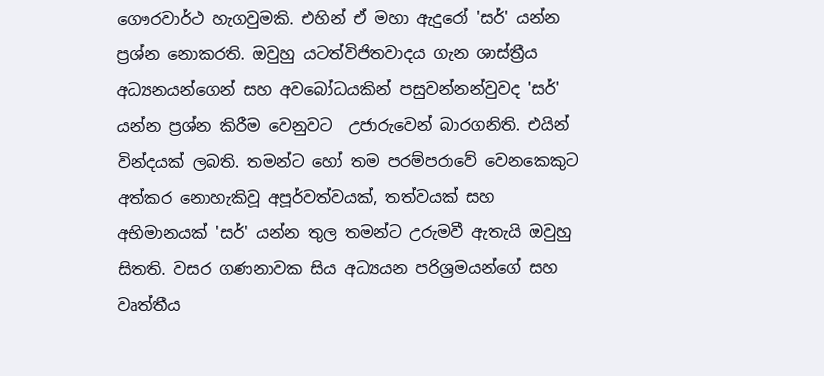ගෞරවාර්ථ හැගවුමකි. එහින් ඒ මහා ඇදුරෝ 'සර්' යන්න ප්‍රශ්න නොකරති. ඔවුහු යටත්විජිතවාදය ගැන ශාස්ත්‍රීය අධ්‍යනයන්ගෙන් සහ අවබෝධයකින් පසුවන්නන්වුවද 'සර්' යන්න ප්‍රශ්න කිරීම වෙනුවට  උජාරුවෙන් බාරගනිති. එයින් වින්දයක් ලබති. තමන්ට හෝ තම පරම්පරාවේ වෙනකෙකුට අත්කර නොහැකිවූ අපූර්වත්වයක්, තත්වයක් සහ අභිමානයක් 'සර්' යන්න තුල තමන්ට උරුමවී ඇතැයි ඔවුහු සිතති. වසර ගණනාවක සිය අධ්‍යයන පරිශ්‍රමයන්ගේ සහ වෘත්තීය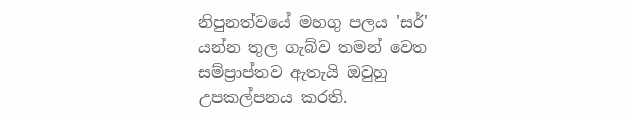නිපුනත්වයේ මහගු පලය 'සර්' යන්න තුල ගැබ්ව තමන් වෙත සම්ප්‍රාප්තව ඇතැයි ඔවුහු උපකල්පනය කරති.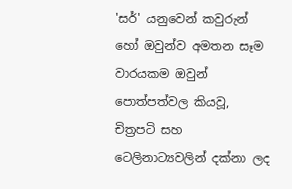'සර්' යනුවෙන් කවුරුන් හෝ ඔවුන්ව අමතන සෑම වාරයකම ඔවුන් පොත්පත්වල කියවූ, චිත්‍රපටි සහ ටෙලිනාට්‍යවලින් දක්නා ලද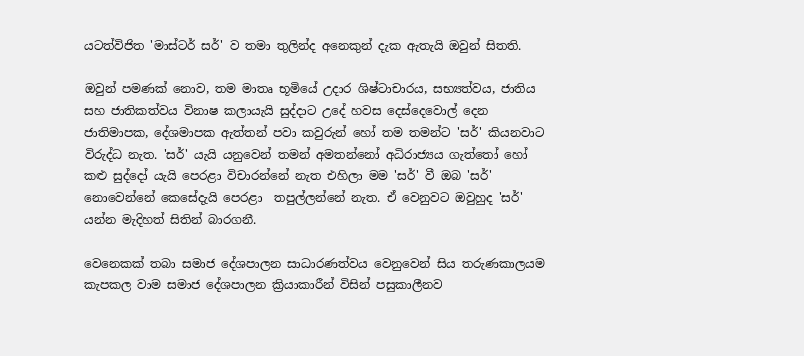යටත්විජිත 'මාස්ටර් සර්' ව තමා තුලින්ද අනෙකුන් දැක ඇතැයි ඔවුන් සිතති.

ඔවුන් පමණක් නොව, තම මාතෘ භූමියේ උදාර ශිෂ්ටාචාරය, සභ්‍යත්වය, ජාතිය සහ ජාතිකත්වය විනාෂ කලායැයි සුද්දාට උදේ හවස දෙස්දෙවොල් දෙන ජාතිමාපක, දේශමාපක ඇත්තන් පවා කවුරුන් හෝ තම තමන්ට 'සර්' කියනවාට විරුද්ධ නැත. 'සර්' යැයි යනුවෙන් තමන් අමතන්නෝ අධිරාජ්‍යය ගැත්තෝ හෝ කළු සුද්දෝ යැයි පෙරළා විචාරන්නේ නැත එහිලා මම 'සර්' වී ඔබ 'සර්' නොවෙන්නේ කෙසේදැයි පෙරළා  තපුල්ලන්නේ නැත. ඒ වෙනුවට ඔවුහුද 'සර්' යන්න මැදිහත් සිතින් බාරගනී.

වෙනෙකක් තබා සමාජ දේශපාලන සාධාරණත්වය වෙනුවෙන් සිය තරුණකාලයම කැපකල වාම සමාජ දේශපාලන ක්‍රියාකාරීන් විසින් පසුකාලීනව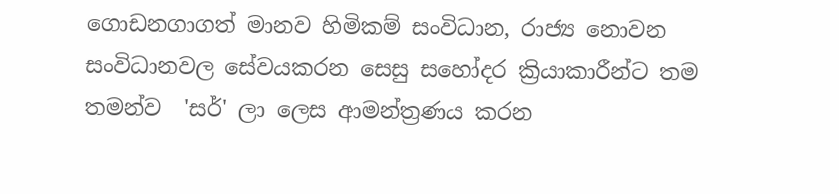ගොඩනගාගත් මානව හිමිකම් සංවිධාන, රාජ්‍ය නොවන සංවිධානවල සේවයකරන සෙසු සහෝදර ක්‍රියාකාරීන්ට තම තමන්ව  'සර්' ලා ලෙස ආමන්ත්‍රණය කරන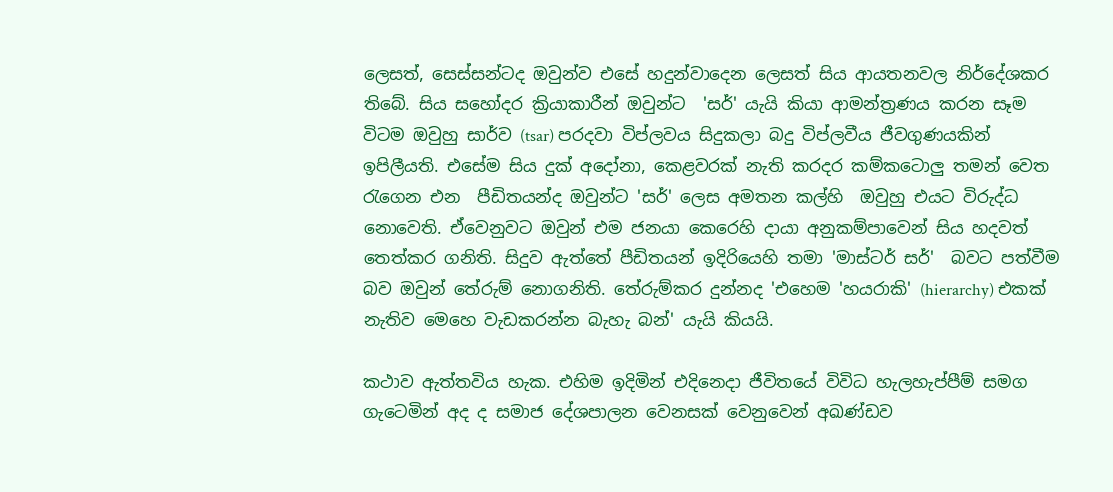ලෙසත්, සෙස්සන්ටද ඔවුන්ව එසේ හදුන්වාදෙන ලෙසත් සිය ආයතනවල නිර්දේශකර තිබේ. සිය සහෝදර ක්‍රියාකාරීන් ඔවුන්ට  'සර්' යැයි කියා ආමන්ත්‍රණය කරන සෑම විටම ඔවුහු සාර්ව (tsar) පරදවා විප්ලවය සිදුකලා බදු විප්ලවීය ජීවගුණයකින් ඉපිලීයති. එසේම සිය දුක් අදෝනා, කෙළවරක් නැති කරදර කම්කටොලු තමන් වෙත රැගෙන එන  පීඩිතයන්ද ඔවුන්ට 'සර්' ලෙස අමතන කල්හි  ඔවුහු එයට විරුද්ධ නොවෙති. ඒවෙනුවට ඔවුන් එම ජනයා කෙරෙහි දායා අනුකම්පාවෙන් සිය හදවත් තෙත්කර ගනිති. සිදුව ඇත්තේ පීඩිතයන් ඉදිරියෙහි තමා 'මාස්ටර් සර්'  බවට පත්වීම බව ඔවුන් තේරුම් නොගනිති. තේරුම්කර දුන්නද 'එහෙම 'හයරාකි' (hierarchy) එකක් නැතිව මෙහෙ වැඩකරන්න බැහැ බන්' යැයි කියයි.

කථාව ඇත්තවිය හැක. එහිම ඉදිමින් එදිනෙදා ජීවිතයේ විවිධ හැලහැප්පීම් සමග ගැටෙමින් අද ද සමාජ දේශපාලන වෙනසක් වෙනුවෙන් අඛණ්ඩව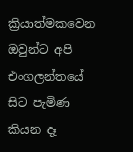ක්‍රියාත්මකවෙන ඔවුන්ට අපි එංගලන්තයේ සිට පැමිණ කියන දෑ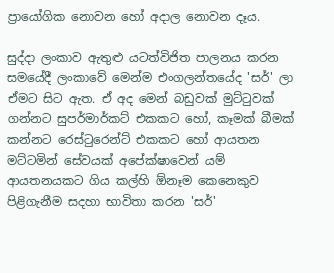ප්‍රායෝගික නොවන හෝ අදාල නොවන දෑය.

සුද්දා ලංකාව ඇතුළු යටත්විජිත පාලනය කරන සමයේදී ලංකාවේ මෙන්ම එංගලන්තයේද 'සර්' ලා ඒමට සිට ඇත. ඒ අද මෙන් බඩුවක් මුට්ටුවක් ගන්නට සුපර්මාර්කට් එකකට හෝ, කෑමක් බීමක් කන්නට රෙස්ටුරෙන්ට් එකකට හෝ ආයතන මට්ටමින් සේවයක් අපේක්ෂාවෙන් යම් ආයතනයකට ගිය කල්හි ඕනෑම කෙනෙකුව පිළිගැනීම සදහා භාවිතා කරන 'සර්'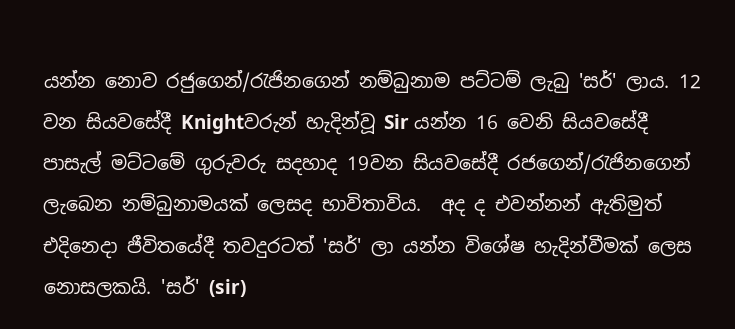යන්න නොව රජුගෙන්/රැජිනගෙන් නම්බුනාම පට්ටම් ලැබු 'සර්' ලාය. 12 වන සියවසේදී Knightවරුන් හැදින්වූ Sir යන්න 16 වෙනි සියවසේදී පාසැල් මට්ටමේ ගුරුවරු සදහාද 19වන සියවසේදී රජගෙන්/රැජිනගෙන් ලැබෙන නම්බුනාමයක් ලෙසද භාවිතාවිය.  අද ද එවන්නන් ඇතිමුත් එදිනෙදා ජීවිතයේදී තවදුරටත් 'සර්' ලා යන්න විශේෂ හැදින්වීමක් ලෙස නොසලකයි. 'සර්' (sir)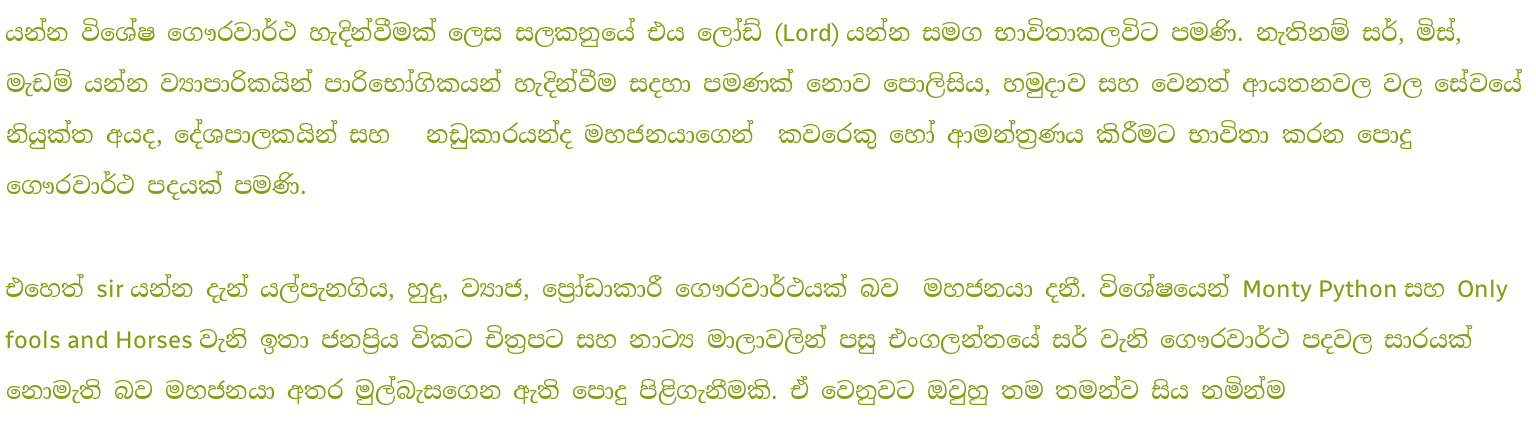යන්න විශේෂ ගෞරවාර්ථ හැදින්වීමක් ලෙස සලකනුයේ එය ලෝඩ් (Lord) යන්න සමග භාවිතාකලවිට පමණි. නැතිනම් සර්, මිස්, මැඩම් යන්න ව්‍යාපාරිකයින් පාරිභෝගිකයන් හැදින්වීම සදහා පමණක් නොව පොලිසිය, හමුදාව සහ වෙනත් ආයතනවල වල සේවයේ නියුක්ත අයද, දේශපාලකයින් සහ   නඩුකාරයන්ද මහජනයාගෙන්  කවරෙකු හෝ ආමන්ත්‍රණය කිරීමට භාවිතා කරන පොදු ගෞරවාර්ථ පදයක් පමණි.

එහෙත් sir යන්න දැන් යල්පැනගිය, හුදු, ව්‍යාජ, ප්‍රෝඩාකාරී ගෞරවාර්ථයක් බව  මහජනයා දනී. විශේෂයෙන් Monty Python සහ Only fools and Horses වැනි ඉතා ජනප්‍රිය විකට චිත්‍රපට සහ නාට්‍ය මාලාවලින් පසු එංගලන්තයේ සර් වැනි ගෞරවාර්ථ පදවල සාරයක් නොමැති බව මහජනයා අතර මුල්බැසගෙන ඇති පොදු පිළිගැනීමකි. ඒ වෙනුවට ඔවුහු තම තමන්ව සිය නමින්ම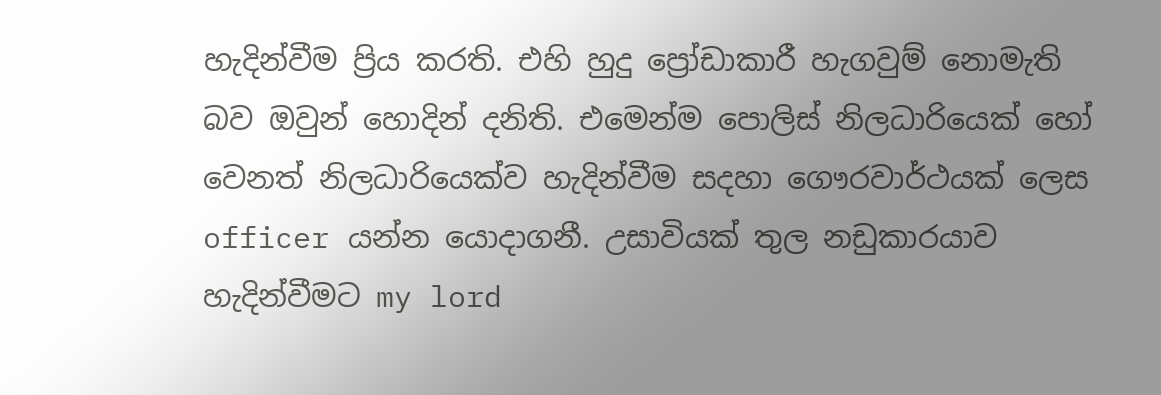හැදින්වීම ප්‍රිය කරති. එහි හුදු ප්‍රෝඩාකාරී හැගවුම් නොමැති බව ඔවුන් හොදින් දනිති. එමෙන්ම පොලිස් නිලධාරියෙක් හෝ වෙනත් නිලධාරියෙක්ව හැදින්වීම සදහා ගෞරවාර්ථයක් ලෙස officer යන්න යොදාගනී. උසාවියක් තුල නඩුකාරයාව හැදින්වීමට my lord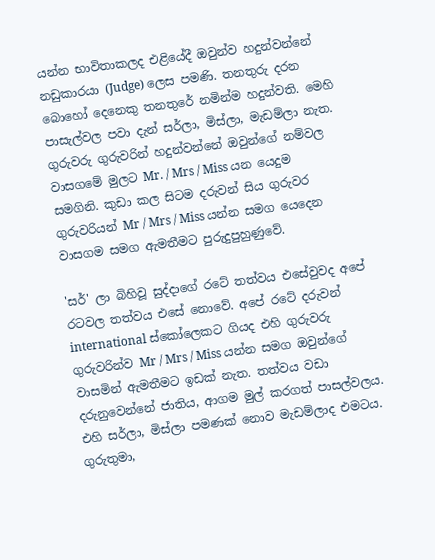යන්න භාවිතාකලද එළියේදී ඔවුන්ව හදුන්වන්නේ නඩුකාරයා (Judge) ලෙස පමණි. තනතුරු දරන බොහෝ දෙනෙකු තනතුරේ නමින්ම හදුන්වති. මෙහි පාසැල්වල පවා දැන් සර්ලා, මිස්ලා, මැඩම්ලා නැත. ගුරුවරු ගුරුවරින් හදුන්වන්නේ ඔවුන්ගේ නම්වල වාසගමේ මුලට Mr. / Mrs / Miss යන යෙදුම සමගිනි. කුඩා කල සිටම දරුවන් සිය ගුරුවර ගුරුවරියන් Mr / Mrs / Miss යන්න සමග යෙදෙන වාසගම සමග ඇමතීමට පුරුදුපුහුණුවේ.

'සර්' ලා බිහිවූ සුද්දාගේ රටේ තත්වය එසේවුවද අපේ රටවල තත්වය එසේ නොවේ. අපේ රටේ දරුවන් international ස්කෝලෙකට ගියද එහි ගුරුවරු ගුරුවරින්ව Mr / Mrs / Miss යන්න සමග ඔවුන්ගේ වාසමින් ඇමතීමට ඉඩක් නැත. තත්වය වඩා දරුනුවෙන්නේ ජාතිය, ආගම මුල් කරගත් පාසල්වලය. එහි සර්ලා, මිස්ලා පමණක් නොව මැඩම්ලාද එමටය. ගුරුතුමා,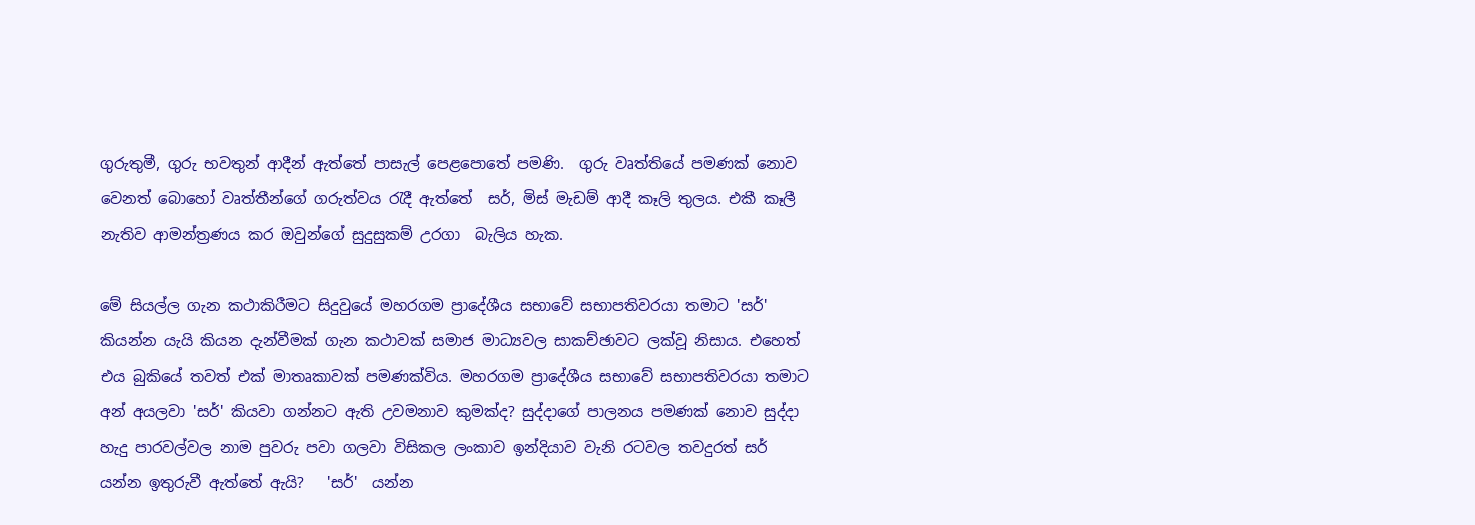ගුරුතුමී, ගුරු භවතුන් ආදීන් ඇත්තේ පාසැල් පෙළපොතේ පමණි.  ගුරු වෘත්තියේ පමණක් නොව වෙනත් බොහෝ වෘත්තීන්ගේ ගරුත්වය රැදී ඇත්තේ  සර්, මිස් මැඩම් ආදී කෑලි තුලය. එකී කෑලී නැතිව ආමන්ත්‍රණය කර ඔවුන්ගේ සුදුසුකම් උරගා  බැලිය හැක.

මේ සියල්ල ගැන කථාකිරීමට සිදුවුයේ මහරගම ප්‍රාදේශීය සභාවේ සභාපතිවරයා තමාට 'සර්' කියන්න යැයි කියන දැන්වීමක් ගැන කථාවක් සමාජ මාධ්‍යවල සාකච්ඡාවට ලක්වූ නිසාය. එහෙත් එය බුකියේ තවත් එක් මාතෘකාවක් පමණක්විය. මහරගම ප්‍රාදේශීය සභාවේ සභාපතිවරයා තමාට අන් අයලවා 'සර්' කියවා ගන්නට ඇති උවමනාව කුමක්ද? සුද්දාගේ පාලනය පමණක් නොව සුද්දා හැදු පාරවල්වල නාම පුවරු පවා ගලවා විසිකල ලංකාව ඉන්දියාව වැනි රටවල තවදුරත් සර් යන්න ඉතුරුවී ඇත්තේ ඇයි?   'සර්'  යන්න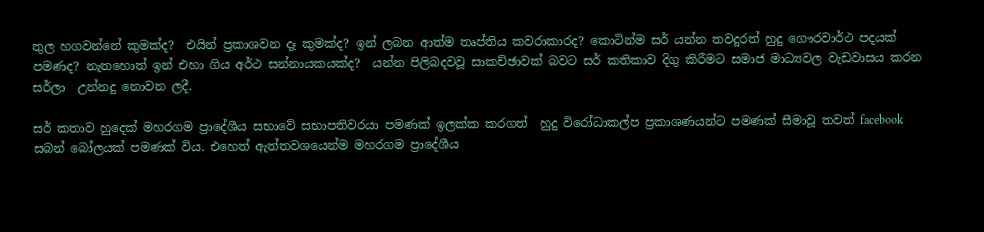තුල හගවන්නේ කුමක්ද?  එයින් ප්‍රකාශවන දෑ කුමක්ද? ඉන් ලබන ආත්ම තෘප්තිය කවරාකාරද? කොටින්ම සර් යන්න තවදුරත් හුදු ගෞරවාර්ථ පදයක් පමණද? නැතහොත් ඉන් එහා ගිය අර්ථ සන්නායකයක්ද?  යන්න පිලිබදවවූ සාකච්ඡාවක් බවට සර් කතිකාව දිගු කිරීමට සමාජ මාධ්‍යවල වැඩවාසය කරන සර්ලා  උන්නදු නොවන ලදී.

සර් කතාව හුදෙක් මහරගම ප්‍රාදේශීය සභාවේ සභාපතිවරයා පමණක් ඉලක්ක කරගත්  හුදු විරෝධාකල්ප ප්‍රකාශණයන්ට පමණක් සීමාවූ තවත් facebook සබන් බෝලයක් පමණක් විය. එහෙත් ඇත්තවශයෙන්ම මහරගම ප්‍රාදේශීය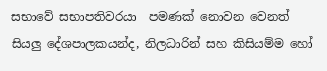සභාවේ සභාපතිවරයා  පමණක් නොවන වෙනත් සියලු දේශපාලකයන්ද, නිලධාරින් සහ කිසියම්ම හෝ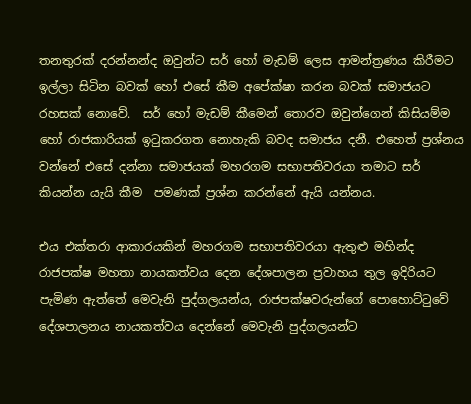තනතුරක් දරන්නන්ද ඔවුන්ට සර් හෝ මැඩම් ලෙස ආමන්ත්‍රණය කිරීමට ඉල්ලා සිටින බවක් හෝ එසේ කීම අපේක්ෂා කරන බවක් සමාජයට රහසක් නොවේ.  සර් හෝ මැඩම් කීමෙන් තොරව ඔවුන්ගෙන් කිසියම්ම හෝ රාජකාරියක් ඉටුකරගත නොහැකි බවද සමාජය දනී. එහෙත් ප්‍රශ්නය වන්නේ එසේ දන්නා සමාජයක් මහරගම සභාපතිවරයා තමාට සර් කියන්න යැයි කීම  පමණක් ප්‍රශ්න කරන්නේ ඇයි යන්නය.

එය එක්තරා ආකාරයකින් මහරගම සභාපතිවරයා ඇතුළු මහින්ද රාජපක්ෂ මහතා නායකත්වය දෙන දේශපාලන ප්‍රවාහය තුල ඉදිරියට පැමිණ ඇත්තේ මෙවැනි පුද්ගලයන්ය, රාජපක්ෂවරුන්ගේ පොහොට්ටුවේ දේශපාලනය නායකත්වය දෙන්නේ මෙවැනි පුද්ගලයන්ට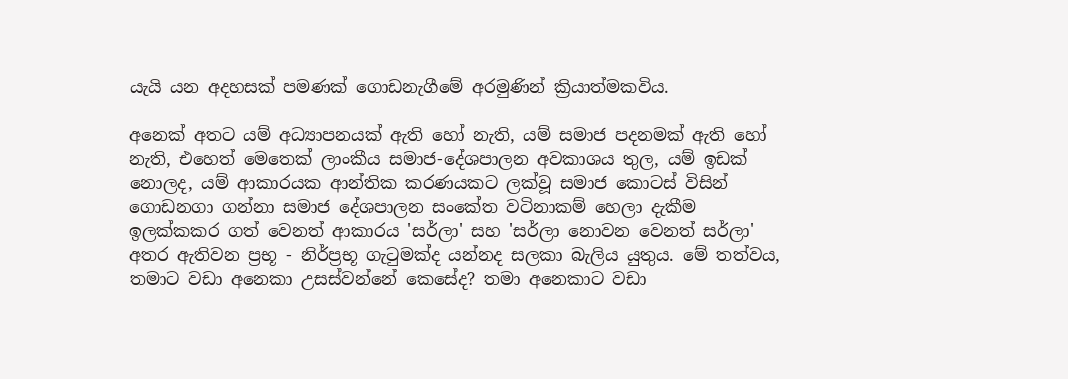යැයි යන අදහසක් පමණක් ගොඩනැගීමේ අරමුණින් ක්‍රියාත්මකවිය.

අනෙක් අතට යම් අධ්‍යාපනයක් ඇති හෝ නැති, යම් සමාජ පදනමක් ඇති හෝ නැති, එහෙත් මෙතෙක් ලාංකීය සමාජ-දේශපාලන අවකාශය තුල, යම් ඉඩක් නොලද, යම් ආකාරයක ආන්තික කරණයකට ලක්වූ සමාජ කොටස් විසින් ගොඩනගා ගන්නා සමාජ දේශපාලන සංකේත වටිනාකම් හෙලා දැකීම ඉලක්කකර ගත් වෙනත් ආකාරය 'සර්ලා' සහ 'සර්ලා නොවන වෙනත් සර්ලා' අතර ඇතිවන ප්‍රභූ - නිර්ප්‍රභූ ගැටුමක්ද යන්නද සලකා බැලිය යුතුය. මේ තත්වය, තමාට වඩා අනෙකා උසස්වන්නේ කෙසේද? තමා අනෙකාට වඩා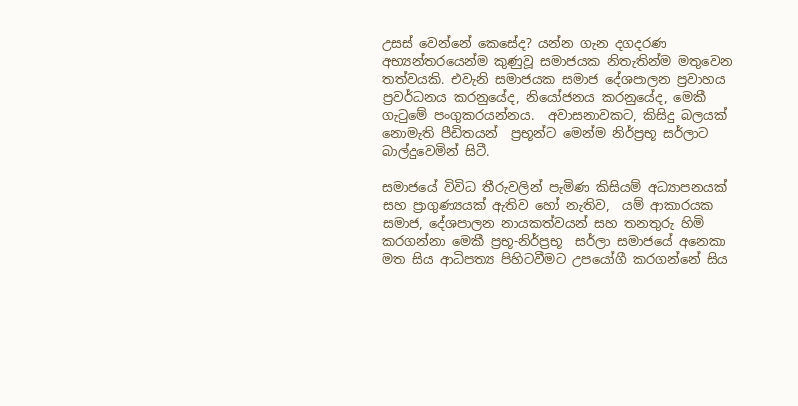උසස් වෙන්නේ කෙසේද? යන්න ගැන දගදරණ අභ්‍යන්තරයෙන්ම කුණුවූ සමාජයක නිතැතින්ම මතුවෙන තත්වයකි. එවැනි සමාජයක සමාජ දේශපාලන ප්‍රවාහය ප්‍රවර්ධනය කරනුයේද, නියෝජනය කරනුයේද, මෙකී ගැටුමේ පංගුකරයන්නය.  අවාසනාවකට, කිසිදු බලයක් නොමැති පීඩිතයන්  ප්‍රභූන්ට මෙන්ම නිර්ප්‍රභූ සර්ලාට බාල්දුවෙමින් සිටී.

සමාජයේ විවිධ තීරුවලින් පැමිණ කිසියම් අධ්‍යාපනයක් සහ ප්‍රාගුණ්‍යයක් ඇතිව හෝ නැතිව,  යම් ආකාරයක සමාජ, දේශපාලන නායකත්වයන් සහ තනතුරු හිමි කරගන්නා මෙකී ප්‍රභූ-නිර්ප්‍රභූ  සර්ලා සමාජයේ අනෙකා මත සිය ආධිපත්‍ය පිහිටවීමට උපයෝගී කරගන්නේ සිය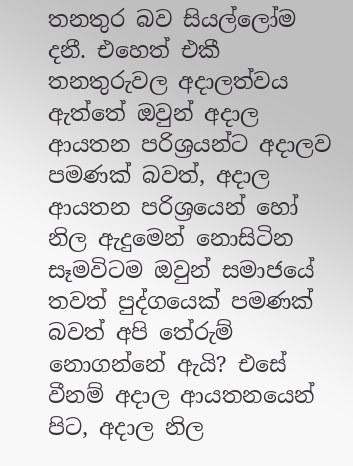තනතුර බව සියල්ලෝම දනී. එහෙත් එකී තනතුරුවල අදාලත්වය ඇත්තේ ඔවුන් අදාල ආයතන පරිශ්‍රයන්ට අදාලව පමණක් බවත්, අදාල ආයතන පරිශ්‍රයෙන් හෝ නිල ඇදුමෙන් නොසිටින සෑමවිටම ඔවුන් සමාජයේ තවත් පුද්ගයෙක් පමණක් බවත් අපි තේරුම් නොගන්නේ ඇයි? එසේ වීනම් අදාල ආයතනයෙන් පිට, අදාල නිල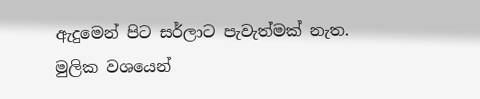ඇදුමෙන් පිට සර්ලාට පැවැත්මක් නැත. මුලික වශයෙන්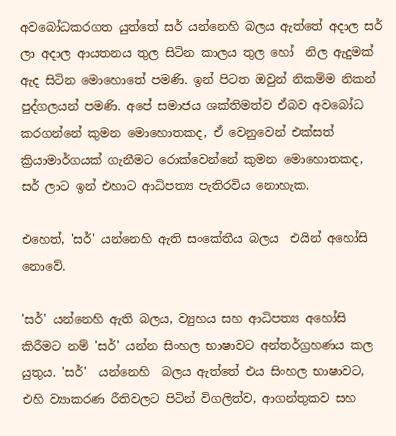අවබෝධකරගත යුත්තේ සර් යන්නෙහි බලය ඇත්තේ අදාල සර් ලා අදාල ආයතනය තුල සිටින කාලය තුල හෝ  නිල ඇදුමක් ඇද සිටින මොහොතේ පමණි. ඉන් පිටත ඔවුන් නිකම්ම නිකන් පුද්ගලයන් පමණි. අපේ සමාජය ශක්තිමත්ව ඒබව අවබෝධ කරගන්නේ කුමන මොහොතකද, ඒ වෙනුවෙන් එක්සත් ක්‍රියාමාර්ගයක් ගැනීමට රොක්වෙන්නේ කුමන මොහොතකද, සර් ලාට ඉන් එහාට ආධිපත්‍ය පැතිරවිය නොහැක.

එහෙත්, 'සර්' යන්නෙහි ඇති සංකේතීය බලය  එයින් අහෝසි නොවේ.

'සර්' යන්නෙහි ඇති බලය, ව්‍යුහය සහ ආධිපත්‍ය අහෝසි කිරීමට නම් 'සර්' යන්න සිංහල භාෂාවට අන්තර්ග්‍රහණය කල යුතුය. 'සර්'  යන්නෙහි  බලය ඇත්තේ එය සිංහල භාෂාවට, එහි ව්‍යාකරණ රීතිවලට පිටින් විගලිත්ව, ආගන්තුකව සහ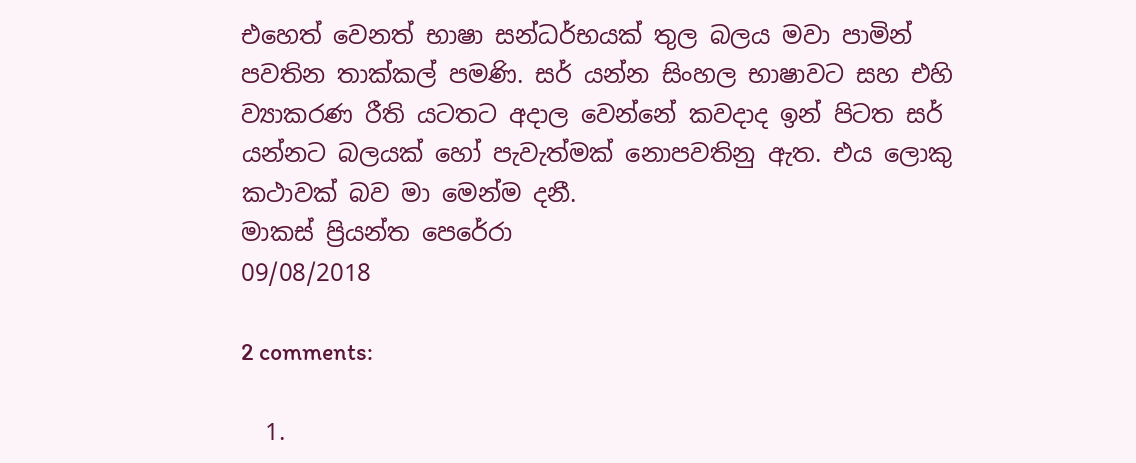එහෙත් වෙනත් භාෂා සන්ධර්භයක් තුල බලය මවා පාමින් පවතින තාක්කල් පමණි. සර් යන්න සිංහල භාෂාවට සහ එහි ව්‍යාකරණ රීති යටතට අදාල වෙන්නේ කවදාද ඉන් පිටත සර් යන්නට බලයක් හෝ පැවැත්මක් නොපවතිනු ඇත. එය ලොකු කථාවක් බව මා මෙන්ම දනී.
මාකස් ප්‍රියන්ත පෙරේරා
09/08/2018

2 comments:

  1.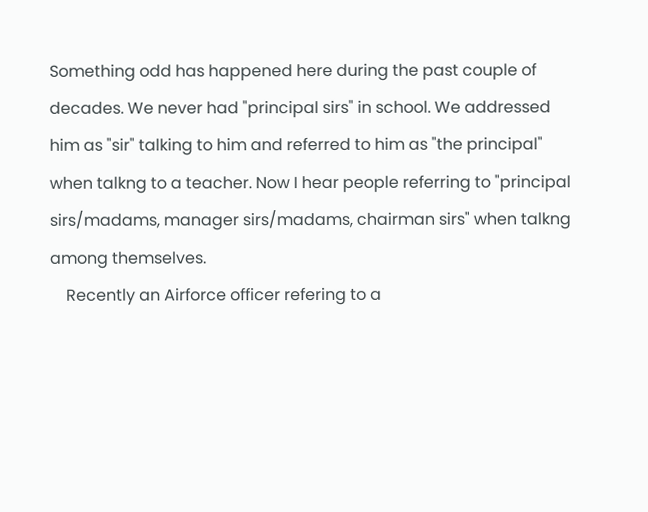Something odd has happened here during the past couple of decades. We never had "principal sirs" in school. We addressed him as "sir" talking to him and referred to him as "the principal" when talkng to a teacher. Now I hear people referring to "principal sirs/madams, manager sirs/madams, chairman sirs" when talkng among themselves.
    Recently an Airforce officer refering to a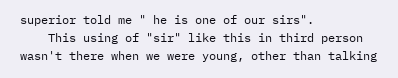superior told me " he is one of our sirs".
    This using of "sir" like this in third person wasn't there when we were young, other than talking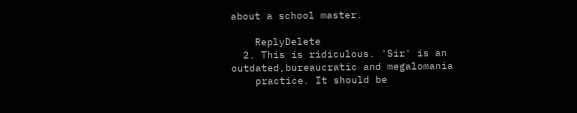about a school master.

    ReplyDelete
  2. This is ridiculous. 'Sir' is an outdated,bureaucratic and megalomania
    practice. It should be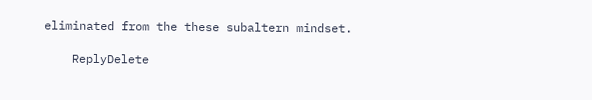eliminated from the these subaltern mindset.

    ReplyDelete